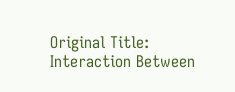Original Title: Interaction Between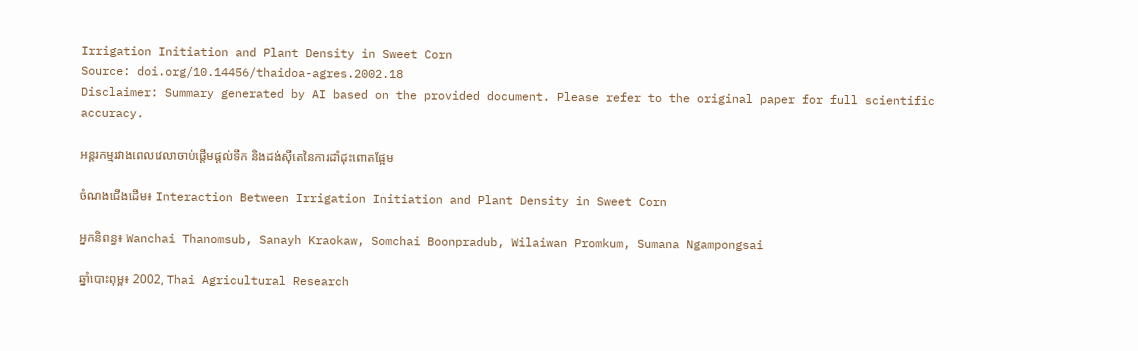Irrigation Initiation and Plant Density in Sweet Corn
Source: doi.org/10.14456/thaidoa-agres.2002.18
Disclaimer: Summary generated by AI based on the provided document. Please refer to the original paper for full scientific accuracy.

អន្តរកម្មរវាងពេលវេលាចាប់ផ្តើមផ្តល់ទឹក និងដង់ស៊ីតេនៃការដាំដុះពោតផ្អែម

ចំណងជើងដើម៖ Interaction Between Irrigation Initiation and Plant Density in Sweet Corn

អ្នកនិពន្ធ៖ Wanchai Thanomsub, Sanayh Kraokaw, Somchai Boonpradub, Wilaiwan Promkum, Sumana Ngampongsai

ឆ្នាំបោះពុម្ព៖ 2002, Thai Agricultural Research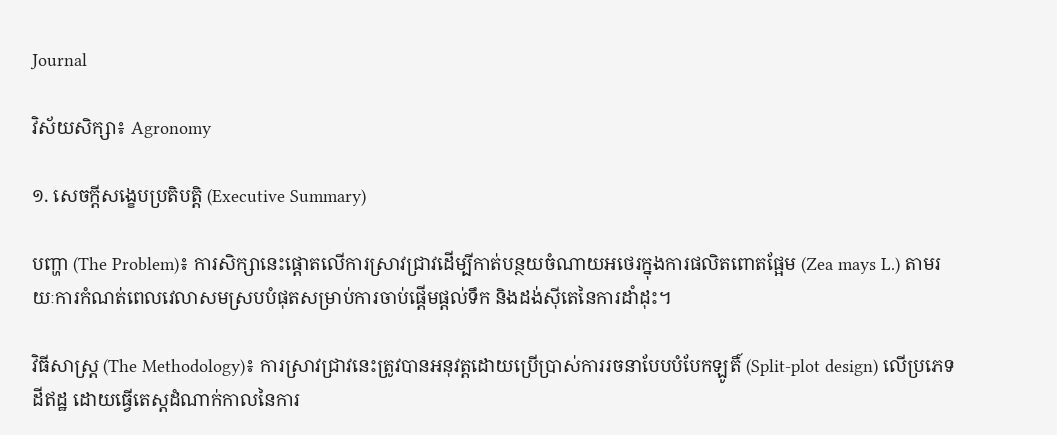Journal

វិស័យសិក្សា៖ Agronomy

១. សេចក្តីសង្ខេបប្រតិបត្តិ (Executive Summary)

បញ្ហា (The Problem)៖ ការសិក្សានេះផ្តោតលើការស្រាវជ្រាវដើម្បីកាត់បន្ថយចំណាយអថេរក្នុងការផលិតពោតផ្អែម (Zea mays L.) តាមរយៈការកំណត់ពេលវេលាសមស្របបំផុតសម្រាប់ការចាប់ផ្តើមផ្តល់ទឹក និងដង់ស៊ីតេនៃការដាំដុះ។

វិធីសាស្ត្រ (The Methodology)៖ ការស្រាវជ្រាវនេះត្រូវបានអនុវត្តដោយប្រើប្រាស់ការរចនាបែបបំបែកឡូតិ៍ (Split-plot design) លើប្រភេទដីឥដ្ឋ ដោយធ្វើតេស្តដំណាក់កាលនៃការ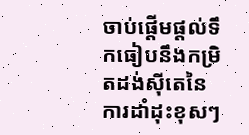ចាប់ផ្តើមផ្តល់ទឹកធៀបនឹងកម្រិតដង់ស៊ីតេនៃការដាំដុះខុសៗ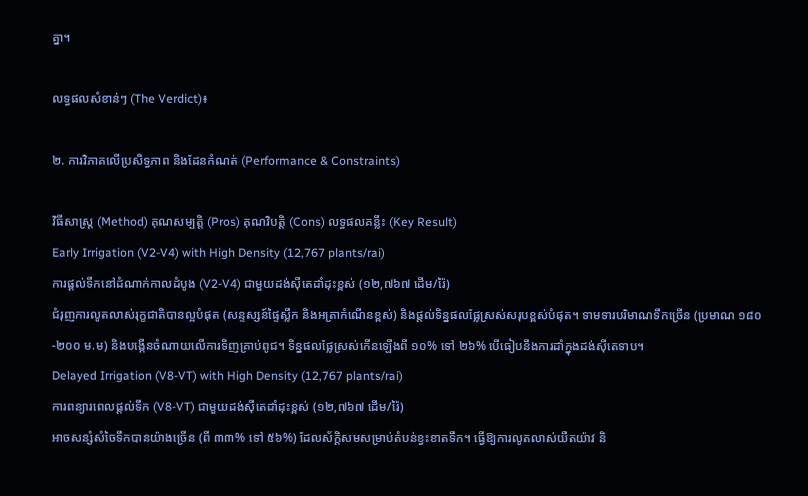គ្នា។

លទ្ធផលសំខាន់ៗ (The Verdict)៖

២. ការវិភាគលើប្រសិទ្ធភាព និងដែនកំណត់ (Performance & Constraints)

វិធីសាស្ត្រ (Method) គុណសម្បត្តិ (Pros) គុណវិបត្តិ (Cons) លទ្ធផលគន្លឹះ (Key Result)
Early Irrigation (V2-V4) with High Density (12,767 plants/rai)
ការផ្តល់ទឹកនៅដំណាក់កាលដំបូង (V2-V4) ជាមួយដង់ស៊ីតេដាំដុះខ្ពស់ (១២,៧៦៧ ដើម/រ៉ៃ)
ជំរុញការលូតលាស់រុក្ខជាតិបានល្អបំផុត (សន្ទស្សន៍ផ្ទៃស្លឹក និងអត្រាកំណើនខ្ពស់) និងផ្តល់ទិន្នផលផ្លែស្រស់សរុបខ្ពស់បំផុត។ ទាមទារបរិមាណទឹកច្រើន (ប្រមាណ ១៨០-២០០ ម.ម) និងបង្កើនចំណាយលើការទិញគ្រាប់ពូជ។ ទិន្នផលផ្លែស្រស់កើនឡើងពី ១០% ទៅ ២៦% បើធៀបនឹងការដាំក្នុងដង់ស៊ីតេទាប។
Delayed Irrigation (V8-VT) with High Density (12,767 plants/rai)
ការពន្យារពេលផ្តល់ទឹក (V8-VT) ជាមួយដង់ស៊ីតេដាំដុះខ្ពស់ (១២,៧៦៧ ដើម/រ៉ៃ)
អាចសន្សំសំចៃទឹកបានយ៉ាងច្រើន (ពី ៣៣% ទៅ ៥៦%) ដែលស័ក្តិសមសម្រាប់តំបន់ខ្វះខាតទឹក។ ធ្វើឱ្យការលូតលាស់យឺតយ៉ាវ និ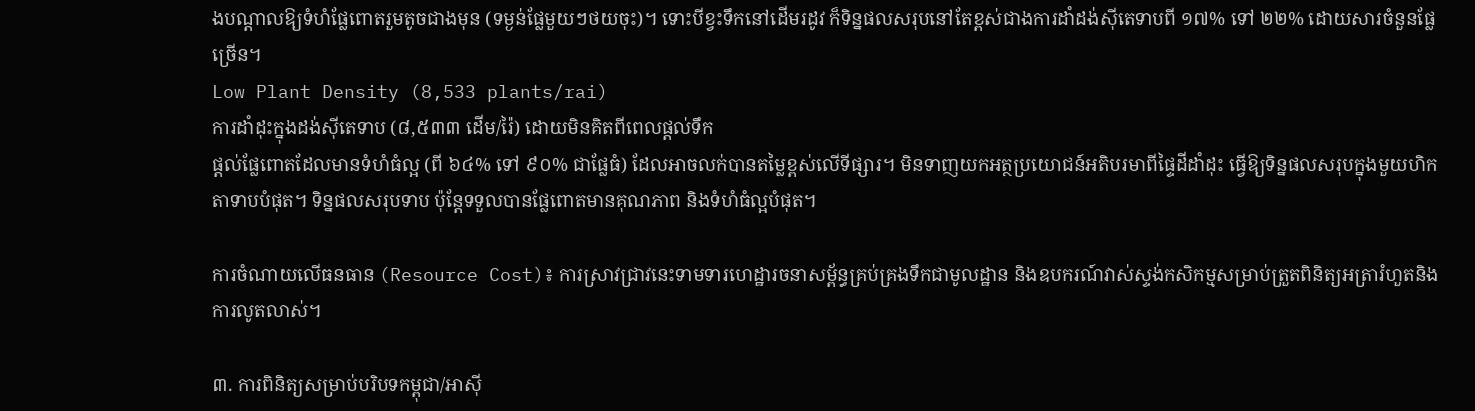ងបណ្តាលឱ្យទំហំផ្លែពោតរួមតូចជាងមុន (ទម្ងន់ផ្លែមួយៗថយចុះ)។ ទោះបីខ្វះទឹកនៅដើមរដូវ ក៏ទិន្នផលសរុបនៅតែខ្ពស់ជាងការដាំដង់ស៊ីតេទាបពី ១៧% ទៅ ២២% ដោយសារចំនួនផ្លែច្រើន។
Low Plant Density (8,533 plants/rai)
ការដាំដុះក្នុងដង់ស៊ីតេទាប (៨,៥៣៣ ដើម/រ៉ៃ) ដោយមិនគិតពីពេលផ្តល់ទឹក
ផ្តល់ផ្លែពោតដែលមានទំហំធំល្អ (ពី ៦៤% ទៅ ៩០% ជាផ្លែធំ) ដែលអាចលក់បានតម្លៃខ្ពស់លើទីផ្សារ។ មិនទាញយកអត្ថប្រយោជន៍អតិបរមាពីផ្ទៃដីដាំដុះ ធ្វើឱ្យទិន្នផលសរុបក្នុងមួយហិកតាទាបបំផុត។ ទិន្នផលសរុបទាប ប៉ុន្តែទទួលបានផ្លែពោតមានគុណភាព និងទំហំធំល្អបំផុត។

ការចំណាយលើធនធាន (Resource Cost)៖ ការស្រាវជ្រាវនេះទាមទារហេដ្ឋារចនាសម្ព័ន្ធគ្រប់គ្រងទឹកជាមូលដ្ឋាន និងឧបករណ៍វាស់ស្ទង់កសិកម្មសម្រាប់ត្រួតពិនិត្យអត្រារំហួតនិងការលូតលាស់។

៣. ការពិនិត្យសម្រាប់បរិបទកម្ពុជា/អាស៊ី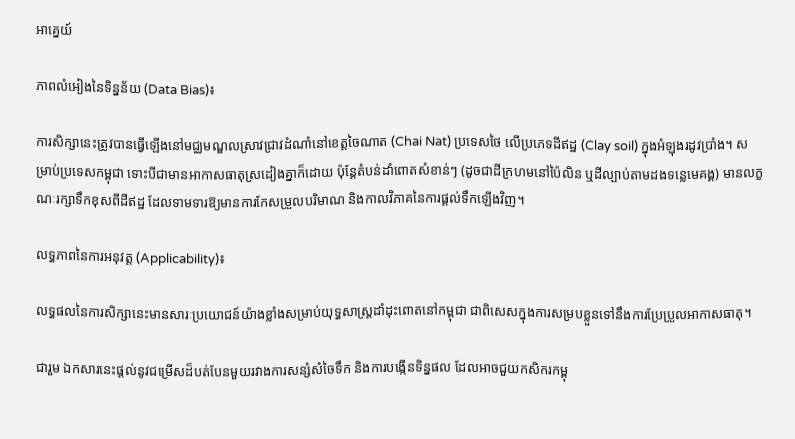អាគ្នេយ៍

ភាពលំអៀងនៃទិន្នន័យ (Data Bias)៖

ការសិក្សានេះត្រូវបានធ្វើឡើងនៅមជ្ឈមណ្ឌលស្រាវជ្រាវដំណាំនៅខេត្តចៃណាត (Chai Nat) ប្រទេសថៃ លើប្រភេទដីឥដ្ឋ (Clay soil) ក្នុងអំឡុងរដូវប្រាំង។ សម្រាប់ប្រទេសកម្ពុជា ទោះបីជាមានអាកាសធាតុស្រដៀងគ្នាក៏ដោយ ប៉ុន្តែតំបន់ដាំពោតសំខាន់ៗ (ដូចជាដីក្រហមនៅប៉ៃលិន ឬដីល្បាប់តាមដងទន្លេមេគង្គ) មានលក្ខណៈរក្សាទឹកខុសពីដីឥដ្ឋ ដែលទាមទារឱ្យមានការកែសម្រួលបរិមាណ និងកាលវិភាគនៃការផ្តល់ទឹកឡើងវិញ។

លទ្ធភាពនៃការអនុវត្ត (Applicability)៖

លទ្ធផលនៃការសិក្សានេះមានសារៈប្រយោជន៍យ៉ាងខ្លាំងសម្រាប់យុទ្ធសាស្ត្រដាំដុះពោតនៅកម្ពុជា ជាពិសេសក្នុងការសម្របខ្លួនទៅនឹងការប្រែប្រួលអាកាសធាតុ។

ជារួម ឯកសារនេះផ្តល់នូវជម្រើសដ៏បត់បែនមួយរវាងការសន្សំសំចៃទឹក និងការបង្កើនទិន្នផល ដែលអាចជួយកសិករកម្ពុ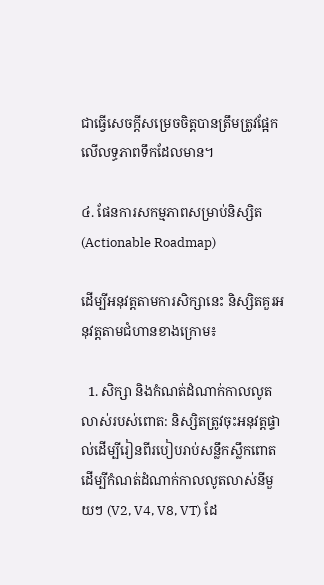ជាធ្វើសេចក្តីសម្រេចចិត្តបានត្រឹមត្រូវផ្អែកលើលទ្ធភាពទឹកដែលមាន។

៤. ផែនការសកម្មភាពសម្រាប់និស្សិត (Actionable Roadmap)

ដើម្បីអនុវត្តតាមការសិក្សានេះ និស្សិតគួរអនុវត្តតាមជំហានខាងក្រោម៖

  1. សិក្សា និងកំណត់ដំណាក់កាលលូតលាស់របស់ពោត: និស្សិតត្រូវចុះអនុវត្តផ្ទាល់ដើម្បីរៀនពីរបៀបរាប់សន្លឹកស្លឹកពោត ដើម្បីកំណត់ដំណាក់កាលលូតលាស់នីមួយៗ (V2, V4, V8, VT) ដែ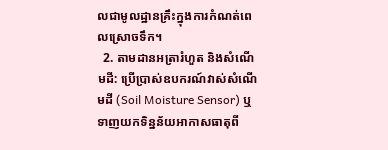លជាមូលដ្ឋានគ្រឹះក្នុងការកំណត់ពេលស្រោចទឹក។
  2. តាមដានអត្រារំហួត និងសំណើមដី: ប្រើប្រាស់ឧបករណ៍វាស់សំណើមដី (Soil Moisture Sensor) ឬទាញយកទិន្នន័យអាកាសធាតុពី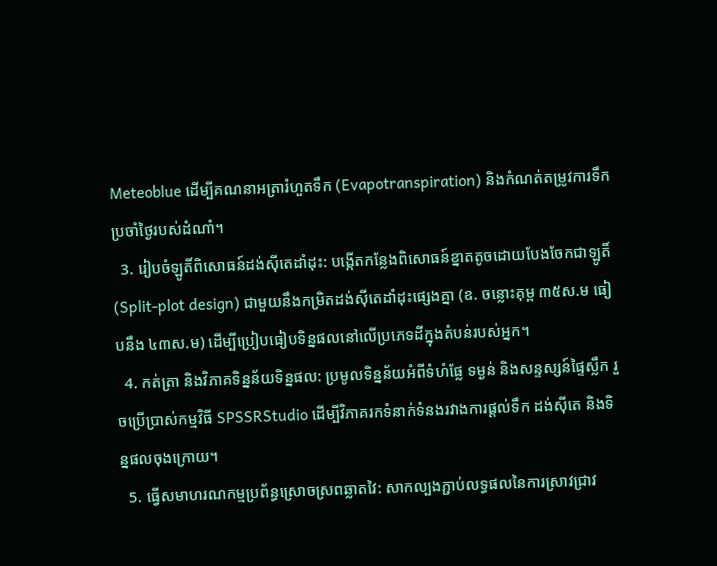Meteoblue ដើម្បីគណនាអត្រារំហួតទឹក (Evapotranspiration) និងកំណត់តម្រូវការទឹកប្រចាំថ្ងៃរបស់ដំណាំ។
  3. រៀបចំឡូតិ៍ពិសោធន៍ដង់ស៊ីតេដាំដុះ: បង្កើតកន្លែងពិសោធន៍ខ្នាតតូចដោយបែងចែកជាឡូតិ៍ (Split-plot design) ជាមួយនឹងកម្រិតដង់ស៊ីតេដាំដុះផ្សេងគ្នា (ឧ. ចន្លោះគុម្ព ៣៥ស.ម ធៀបនឹង ៤៣ស.ម) ដើម្បីប្រៀបធៀបទិន្នផលនៅលើប្រភេទដីក្នុងតំបន់របស់អ្នក។
  4. កត់ត្រា និងវិភាគទិន្នន័យទិន្នផល: ប្រមូលទិន្នន័យអំពីទំហំផ្លែ ទម្ងន់ និងសន្ទស្សន៍ផ្ទៃស្លឹក រួចប្រើប្រាស់កម្មវិធី SPSSRStudio ដើម្បីវិភាគរកទំនាក់ទំនងរវាងការផ្តល់ទឹក ដង់ស៊ីតេ និងទិន្នផលចុងក្រោយ។
  5. ធ្វើសមាហរណកម្មប្រព័ន្ធស្រោចស្រពឆ្លាតវៃ: សាកល្បងភ្ជាប់លទ្ធផលនៃការស្រាវជ្រាវ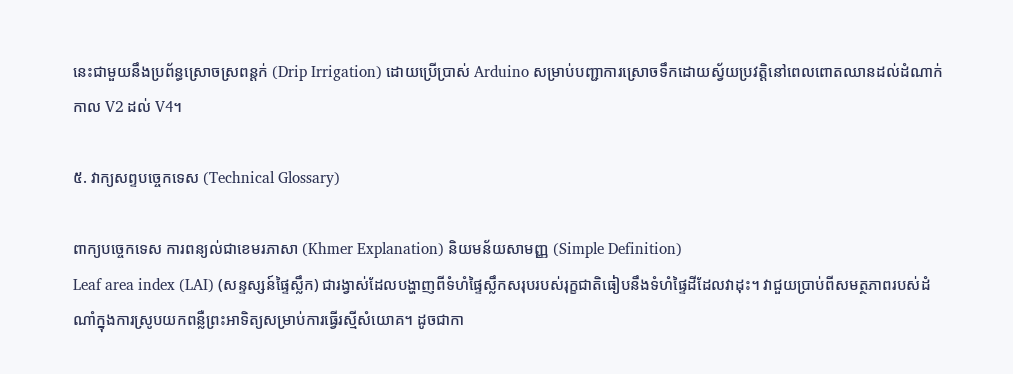នេះជាមួយនឹងប្រព័ន្ធស្រោចស្រពន្តក់ (Drip Irrigation) ដោយប្រើប្រាស់ Arduino សម្រាប់បញ្ជាការស្រោចទឹកដោយស្វ័យប្រវត្តិនៅពេលពោតឈានដល់ដំណាក់កាល V2 ដល់ V4។

៥. វាក្យសព្ទបច្ចេកទេស (Technical Glossary)

ពាក្យបច្ចេកទេស ការពន្យល់ជាខេមរភាសា (Khmer Explanation) និយមន័យសាមញ្ញ (Simple Definition)
Leaf area index (LAI) (សន្ទស្សន៍ផ្ទៃស្លឹក) ជារង្វាស់ដែលបង្ហាញពីទំហំផ្ទៃស្លឹកសរុបរបស់រុក្ខជាតិធៀបនឹងទំហំផ្ទៃដីដែលវាដុះ។ វាជួយប្រាប់ពីសមត្ថភាពរបស់ដំណាំក្នុងការស្រូបយកពន្លឺព្រះអាទិត្យសម្រាប់ការធ្វើរស្មីសំយោគ។ ដូចជាកា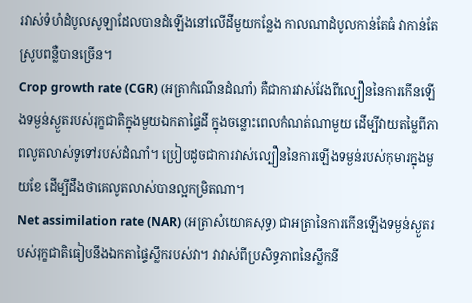រវាស់ទំហំដំបូលសូឡាដែលបានដំឡើងនៅលើដីមួយកន្លែង កាលណាដំបូលកាន់តែធំ វាកាន់តែស្រូបពន្លឺបានច្រើន។
Crop growth rate (CGR) (អត្រាកំណើនដំណាំ) គឺជាការវាស់វែងពីល្បឿននៃការកើនឡើងទម្ងន់ស្ងួតរបស់រុក្ខជាតិក្នុងមួយឯកតាផ្ទៃដី ក្នុងចន្លោះពេលកំណត់ណាមួយ ដើម្បីវាយតម្លៃពីភាពលូតលាស់ទូទៅរបស់ដំណាំ។ ប្រៀបដូចជាការវាស់ល្បឿននៃការឡើងទម្ងន់របស់កុមារក្នុងមួយខែ ដើម្បីដឹងថាគេលូតលាស់បានល្អកម្រិតណា។
Net assimilation rate (NAR) (អត្រាសំយោគសុទ្ធ) ជាអត្រានៃការកើនឡើងទម្ងន់ស្ងួតរបស់រុក្ខជាតិធៀបនឹងឯកតាផ្ទៃស្លឹករបស់វា។ វាវាស់ពីប្រសិទ្ធភាពនៃស្លឹកនី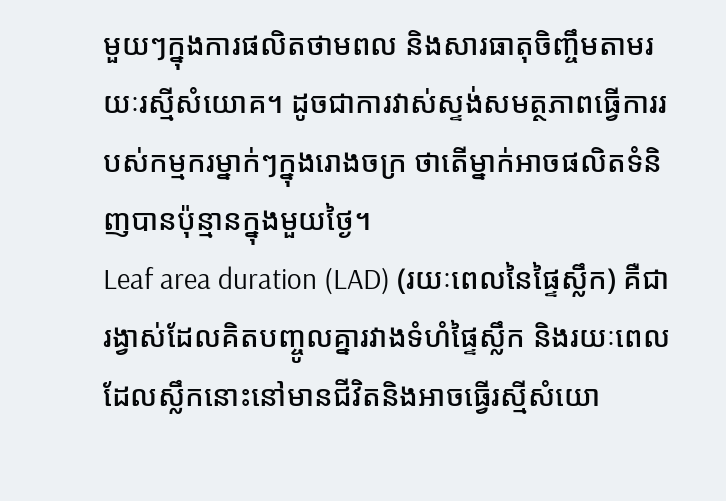មួយៗក្នុងការផលិតថាមពល និងសារធាតុចិញ្ចឹមតាមរយៈរស្មីសំយោគ។ ដូចជាការវាស់ស្ទង់សមត្ថភាពធ្វើការរបស់កម្មករម្នាក់ៗក្នុងរោងចក្រ ថាតើម្នាក់អាចផលិតទំនិញបានប៉ុន្មានក្នុងមួយថ្ងៃ។
Leaf area duration (LAD) (រយៈពេលនៃផ្ទៃស្លឹក) គឺជារង្វាស់ដែលគិតបញ្ចូលគ្នារវាងទំហំផ្ទៃស្លឹក និងរយៈពេលដែលស្លឹកនោះនៅមានជីវិតនិងអាចធ្វើរស្មីសំយោ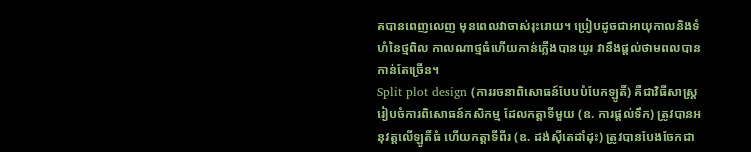គបានពេញលេញ មុនពេលវាចាស់រុះរោយ។ ប្រៀបដូចជាអាយុកាលនិងទំហំនៃថ្មពិល កាលណាថ្មធំហើយកាន់ភ្លើងបានយូរ វានឹងផ្តល់ថាមពលបានកាន់តែច្រើន។
Split plot design (ការរចនាពិសោធន៍បែបបំបែកឡូតិ៍) គឺជាវិធីសាស្ត្ររៀបចំការពិសោធន៍កសិកម្ម ដែលកត្តាទីមួយ (ឧ. ការផ្តល់ទឹក) ត្រូវបានអនុវត្តលើឡូតិ៍ធំ ហើយកត្តាទីពីរ (ឧ. ដង់ស៊ីតេដាំដុះ) ត្រូវបានបែងចែកជា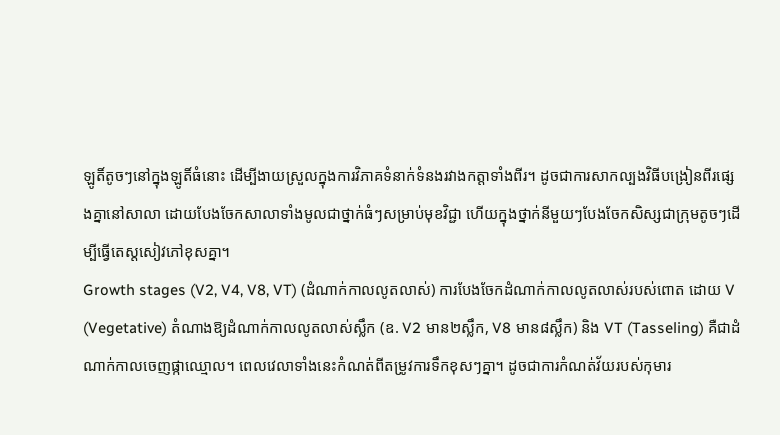ឡូតិ៍តូចៗនៅក្នុងឡូតិ៍ធំនោះ ដើម្បីងាយស្រួលក្នុងការវិភាគទំនាក់ទំនងរវាងកត្តាទាំងពីរ។ ដូចជាការសាកល្បងវិធីបង្រៀនពីរផ្សេងគ្នានៅសាលា ដោយបែងចែកសាលាទាំងមូលជាថ្នាក់ធំៗសម្រាប់មុខវិជ្ជា ហើយក្នុងថ្នាក់នីមួយៗបែងចែកសិស្សជាក្រុមតូចៗដើម្បីធ្វើតេស្តសៀវភៅខុសគ្នា។
Growth stages (V2, V4, V8, VT) (ដំណាក់កាលលូតលាស់) ការបែងចែកដំណាក់កាលលូតលាស់របស់ពោត ដោយ V (Vegetative) តំណាងឱ្យដំណាក់កាលលូតលាស់ស្លឹក (ឧ. V2 មាន២ស្លឹក, V8 មាន៨ស្លឹក) និង VT (Tasseling) គឺជាដំណាក់កាលចេញផ្កាឈ្មោល។ ពេលវេលាទាំងនេះកំណត់ពីតម្រូវការទឹកខុសៗគ្នា។ ដូចជាការកំណត់វ័យរបស់កុមារ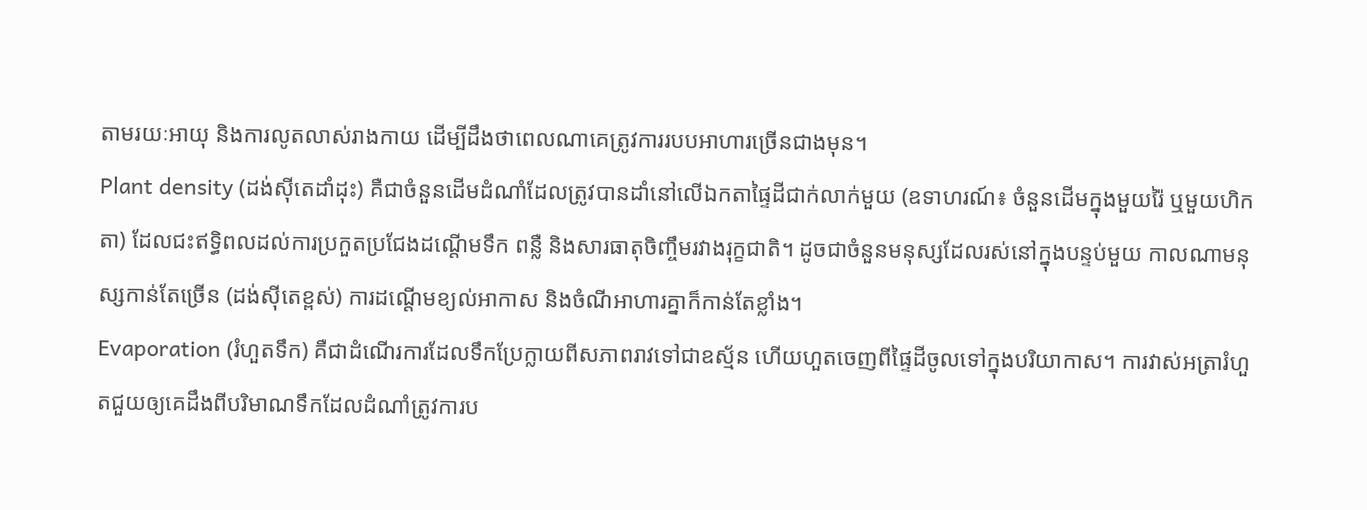តាមរយៈអាយុ និងការលូតលាស់រាងកាយ ដើម្បីដឹងថាពេលណាគេត្រូវការរបបអាហារច្រើនជាងមុន។
Plant density (ដង់ស៊ីតេដាំដុះ) គឺជាចំនួនដើមដំណាំដែលត្រូវបានដាំនៅលើឯកតាផ្ទៃដីជាក់លាក់មួយ (ឧទាហរណ៍៖ ចំនួនដើមក្នុងមួយរ៉ៃ ឬមួយហិកតា) ដែលជះឥទ្ធិពលដល់ការប្រកួតប្រជែងដណ្តើមទឹក ពន្លឺ និងសារធាតុចិញ្ចឹមរវាងរុក្ខជាតិ។ ដូចជាចំនួនមនុស្សដែលរស់នៅក្នុងបន្ទប់មួយ កាលណាមនុស្សកាន់តែច្រើន (ដង់ស៊ីតេខ្ពស់) ការដណ្តើមខ្យល់អាកាស និងចំណីអាហារគ្នាក៏កាន់តែខ្លាំង។
Evaporation (រំហួតទឹក) គឺជាដំណើរការដែលទឹកប្រែក្លាយពីសភាពរាវទៅជាឧស្ម័ន ហើយហួតចេញពីផ្ទៃដីចូលទៅក្នុងបរិយាកាស។ ការវាស់អត្រារំហួតជួយឲ្យគេដឹងពីបរិមាណទឹកដែលដំណាំត្រូវការប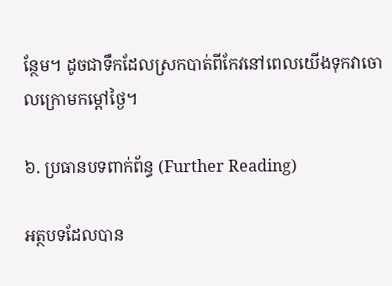ន្ថែម។ ដូចជាទឹកដែលស្រកបាត់ពីកែវនៅពេលយើងទុកវាចោលក្រោមកម្តៅថ្ងៃ។

៦. ប្រធានបទពាក់ព័ន្ធ (Further Reading)

អត្ថបទដែលបាន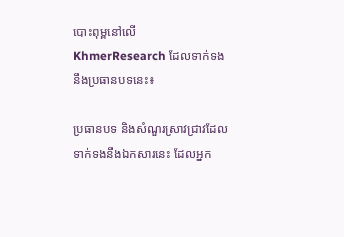បោះពុម្ពនៅលើ KhmerResearch ដែលទាក់ទងនឹងប្រធានបទនេះ៖

ប្រធានបទ និងសំណួរស្រាវជ្រាវដែលទាក់ទងនឹងឯកសារនេះ ដែលអ្នក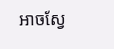អាចស្វែ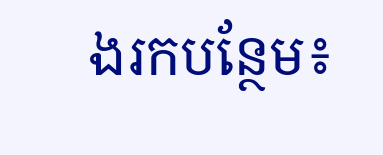ងរកបន្ថែម៖